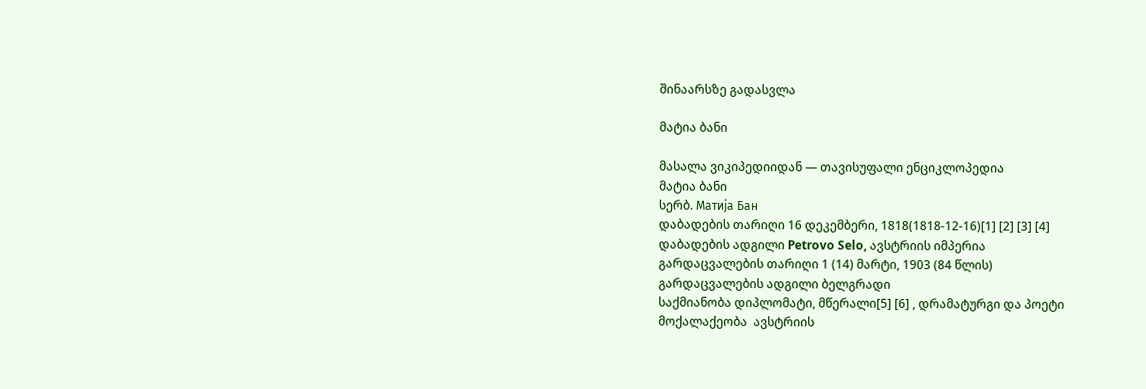შინაარსზე გადასვლა

მატია ბანი

მასალა ვიკიპედიიდან — თავისუფალი ენციკლოპედია
მატია ბანი
სერბ. Матија Бан
დაბადების თარიღი 16 დეკემბერი, 1818(1818-12-16)[1] [2] [3] [4]
დაბადების ადგილი Petrovo Selo, ავსტრიის იმპერია
გარდაცვალების თარიღი 1 (14) მარტი, 1903 (84 წლის)
გარდაცვალების ადგილი ბელგრადი
საქმიანობა დიპლომატი, მწერალი[5] [6] , დრამატურგი და პოეტი
მოქალაქეობა  ავსტრიის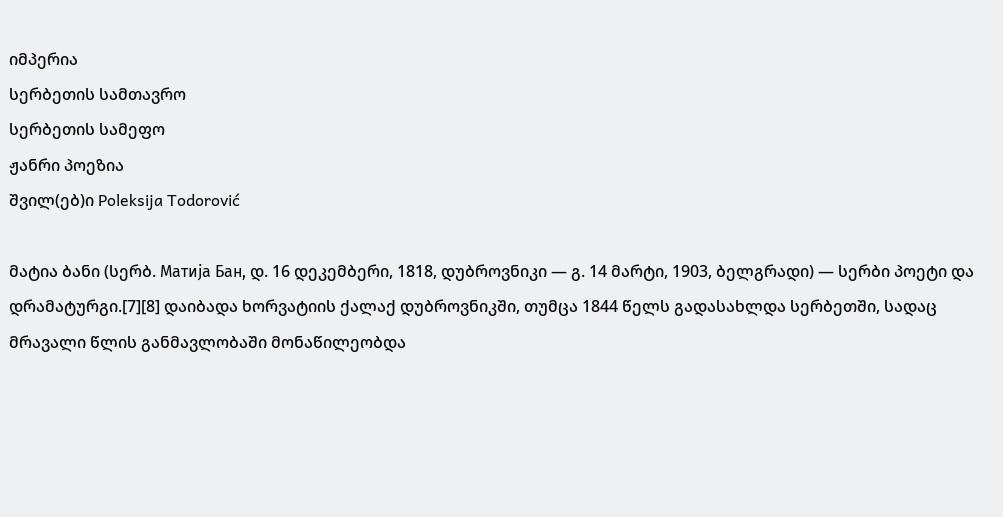იმპერია
სერბეთის სამთავრო
სერბეთის სამეფო
ჟანრი პოეზია
შვილ(ებ)ი Poleksija Todorović

მატია ბანი (სერბ. Матија Бан, დ. 16 დეკემბერი, 1818, დუბროვნიკი — გ. 14 მარტი, 1903, ბელგრადი) — სერბი პოეტი და დრამატურგი.[7][8] დაიბადა ხორვატიის ქალაქ დუბროვნიკში, თუმცა 1844 წელს გადასახლდა სერბეთში, სადაც მრავალი წლის განმავლობაში მონაწილეობდა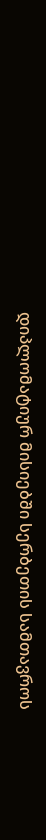დიპლომატიურ მისიებში სერბეთის სამთავროს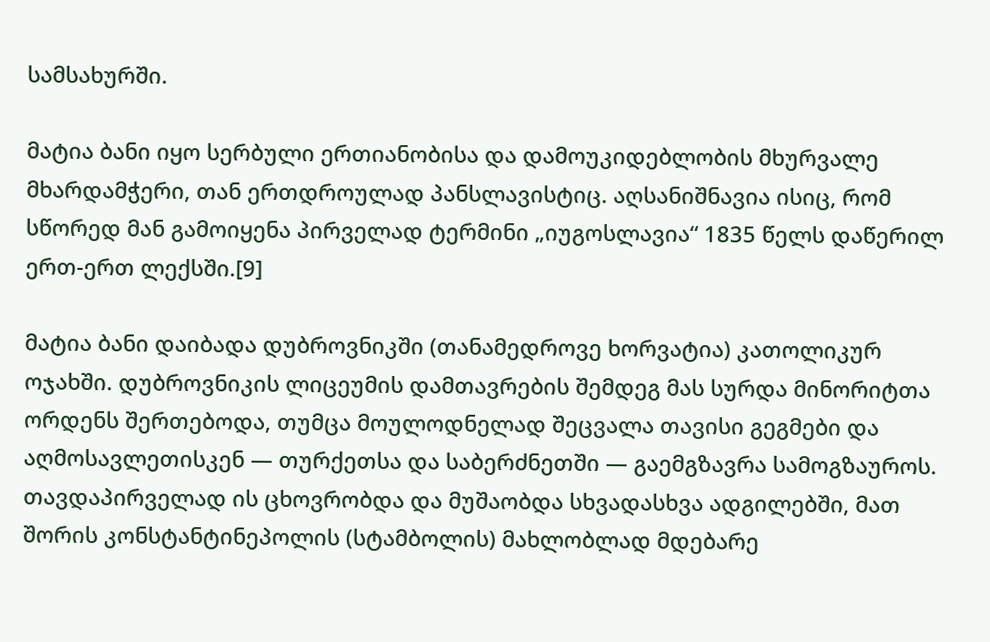სამსახურში.

მატია ბანი იყო სერბული ერთიანობისა და დამოუკიდებლობის მხურვალე მხარდამჭერი, თან ერთდროულად პანსლავისტიც. აღსანიშნავია ისიც, რომ სწორედ მან გამოიყენა პირველად ტერმინი „იუგოსლავია“ 1835 წელს დაწერილ ერთ-ერთ ლექსში.[9]

მატია ბანი დაიბადა დუბროვნიკში (თანამედროვე ხორვატია) კათოლიკურ ოჯახში. დუბროვნიკის ლიცეუმის დამთავრების შემდეგ მას სურდა მინორიტთა ორდენს შერთებოდა, თუმცა მოულოდნელად შეცვალა თავისი გეგმები და აღმოსავლეთისკენ — თურქეთსა და საბერძნეთში — გაემგზავრა სამოგზაუროს. თავდაპირველად ის ცხოვრობდა და მუშაობდა სხვადასხვა ადგილებში, მათ შორის კონსტანტინეპოლის (სტამბოლის) მახლობლად მდებარე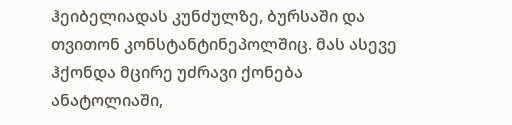ჰეიბელიადას კუნძულზე, ბურსაში და თვითონ კონსტანტინეპოლშიც. მას ასევე ჰქონდა მცირე უძრავი ქონება ანატოლიაში,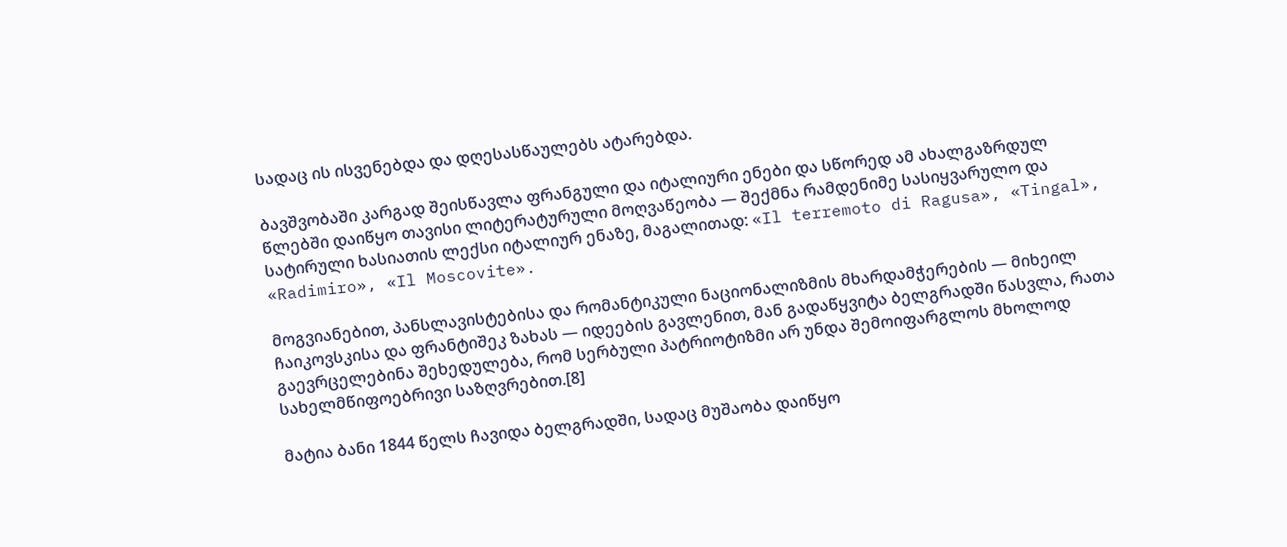სადაც ის ისვენებდა და დღესასწაულებს ატარებდა.

ბავშვობაში კარგად შეისწავლა ფრანგული და იტალიური ენები და სწორედ ამ ახალგაზრდულ წლებში დაიწყო თავისი ლიტერატურული მოღვაწეობა — შექმნა რამდენიმე სასიყვარულო და სატირული ხასიათის ლექსი იტალიურ ენაზე, მაგალითად: «Il terremoto di Ragusa», «Tingal», «Radimiro», «Il Moscovite».

მოგვიანებით, პანსლავისტებისა და რომანტიკული ნაციონალიზმის მხარდამჭერების — მიხეილ ჩაიკოვსკისა და ფრანტიშეკ ზახას — იდეების გავლენით, მან გადაწყვიტა ბელგრადში წასვლა, რათა გაევრცელებინა შეხედულება, რომ სერბული პატრიოტიზმი არ უნდა შემოიფარგლოს მხოლოდ სახელმწიფოებრივი საზღვრებით.[8]

მატია ბანი 1844 წელს ჩავიდა ბელგრადში, სადაც მუშაობა დაიწყო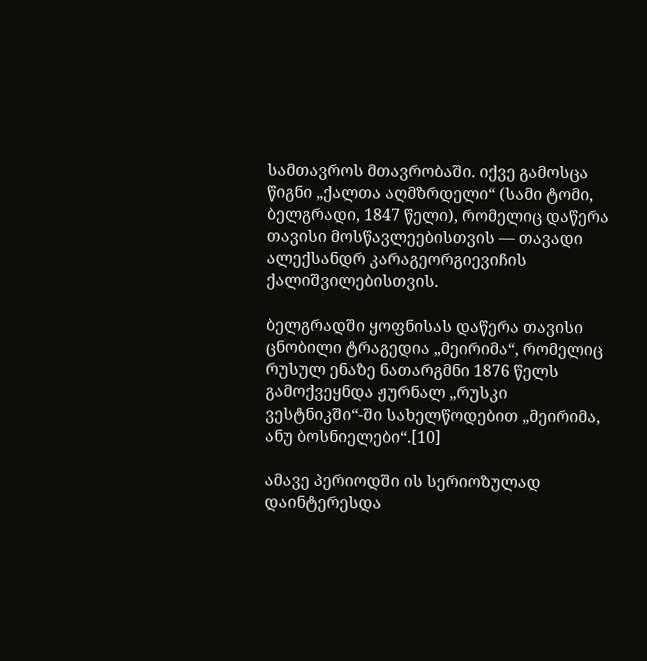სამთავროს მთავრობაში. იქვე გამოსცა წიგნი „ქალთა აღმზრდელი“ (სამი ტომი, ბელგრადი, 1847 წელი), რომელიც დაწერა თავისი მოსწავლეებისთვის — თავადი ალექსანდრ კარაგეორგიევიჩის ქალიშვილებისთვის.

ბელგრადში ყოფნისას დაწერა თავისი ცნობილი ტრაგედია „მეირიმა“, რომელიც რუსულ ენაზე ნათარგმნი 1876 წელს გამოქვეყნდა ჟურნალ „რუსკი ვესტნიკში“-ში სახელწოდებით „მეირიმა, ანუ ბოსნიელები“.[10]

ამავე პერიოდში ის სერიოზულად დაინტერესდა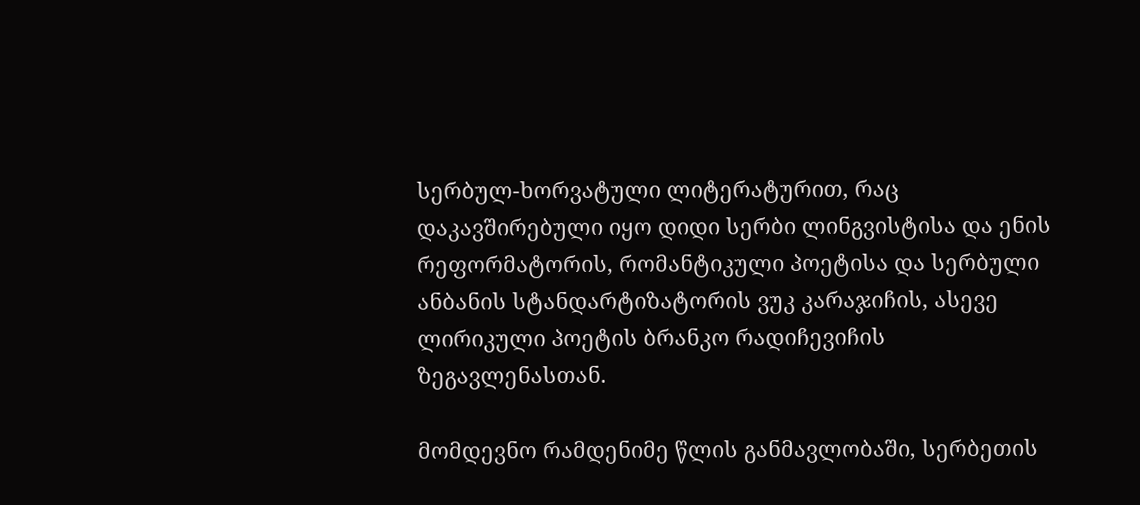სერბულ-ხორვატული ლიტერატურით, რაც დაკავშირებული იყო დიდი სერბი ლინგვისტისა და ენის რეფორმატორის, რომანტიკული პოეტისა და სერბული ანბანის სტანდარტიზატორის ვუკ კარაჯიჩის, ასევე ლირიკული პოეტის ბრანკო რადიჩევიჩის ზეგავლენასთან.

მომდევნო რამდენიმე წლის განმავლობაში, სერბეთის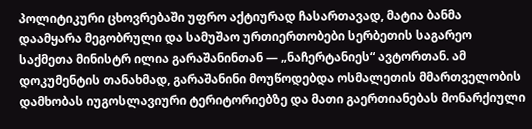პოლიტიკური ცხოვრებაში უფრო აქტიურად ჩასართავად, მატია ბანმა დაამყარა მეგობრული და სამუშაო ურთიერთობები სერბეთის საგარეო საქმეთა მინისტრ ილია გარაშანინთან — „ნაჩერტანიეს“ ავტორთან. ამ დოკუმენტის თანახმად, გარაშანინი მოუწოდებდა ოსმალეთის მმართველობის დამხობას იუგოსლავიური ტერიტორიებზე და მათი გაერთიანებას მონარქიული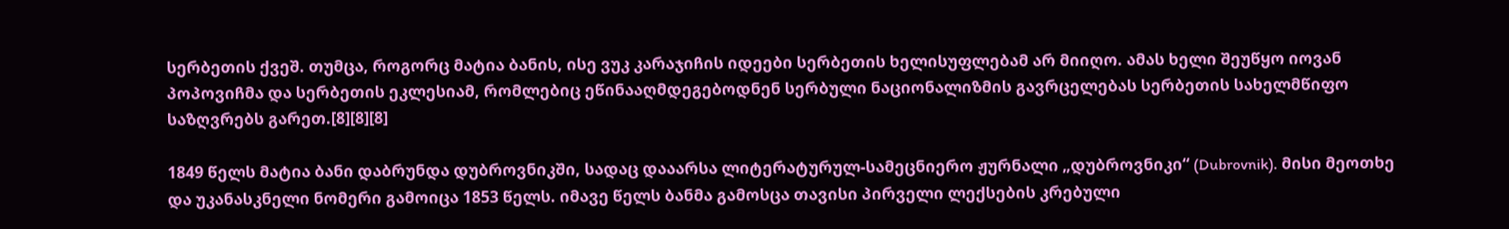სერბეთის ქვეშ. თუმცა, როგორც მატია ბანის, ისე ვუკ კარაჯიჩის იდეები სერბეთის ხელისუფლებამ არ მიიღო. ამას ხელი შეუწყო იოვან პოპოვიჩმა და სერბეთის ეკლესიამ, რომლებიც ეწინააღმდეგებოდნენ სერბული ნაციონალიზმის გავრცელებას სერბეთის სახელმწიფო საზღვრებს გარეთ.[8][8][8]

1849 წელს მატია ბანი დაბრუნდა დუბროვნიკში, სადაც დააარსა ლიტერატურულ-სამეცნიერო ჟურნალი „დუბროვნიკი“ (Dubrovnik). მისი მეოთხე და უკანასკნელი ნომერი გამოიცა 1853 წელს. იმავე წელს ბანმა გამოსცა თავისი პირველი ლექსების კრებული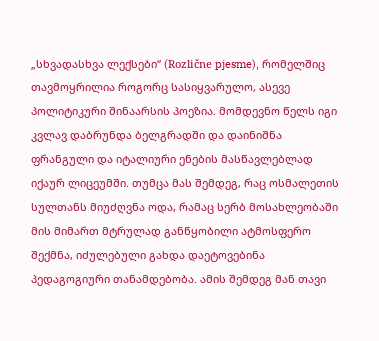„სხვადასხვა ლექსები“ (Rozlične pjesme), რომელშიც თავმოყრილია როგორც სასიყვარულო, ასევე პოლიტიკური შინაარსის პოეზია. მომდევნო წელს იგი კვლავ დაბრუნდა ბელგრადში და დაინიშნა ფრანგული და იტალიური ენების მასწავლებლად იქაურ ლიცეუმში. თუმცა მას შემდეგ, რაც ოსმალეთის სულთანს მიუძღვნა ოდა, რამაც სერბ მოსახლეობაში მის მიმართ მტრულად განწყობილი ატმოსფერო შექმნა, იძულებული გახდა დაეტოვებინა პედაგოგიური თანამდებობა. ამის შემდეგ მან თავი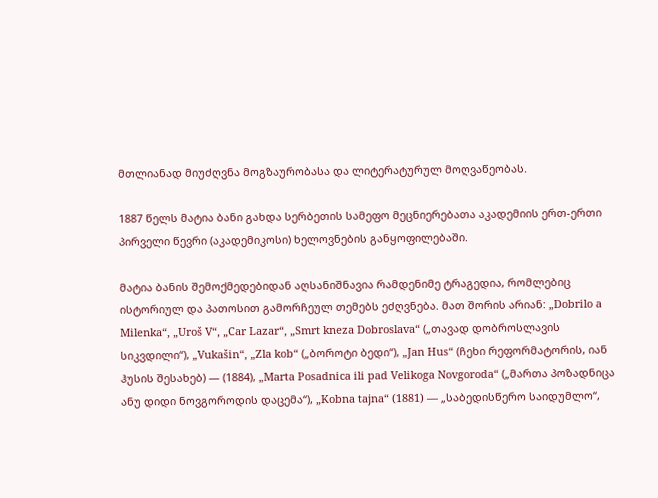მთლიანად მიუძღვნა მოგზაურობასა და ლიტერატურულ მოღვაწეობას.

1887 წელს მატია ბანი გახდა სერბეთის სამეფო მეცნიერებათა აკადემიის ერთ-ერთი პირველი წევრი (აკადემიკოსი) ხელოვნების განყოფილებაში.

მატია ბანის შემოქმედებიდან აღსანიშნავია რამდენიმე ტრაგედია, რომლებიც ისტორიულ და პათოსით გამორჩეულ თემებს ეძღვნება. მათ შორის არიან: „Dobrilo a Milenka“, „Uroš V“, „Car Lazar“, „Smrt kneza Dobroslava“ („თავად დობროსლავის სიკვდილი“), „Vukašin“, „Zla kob“ („ბოროტი ბედი“), „Jan Hus“ (ჩეხი რეფორმატორის, იან ჰუსის შესახებ) — (1884), „Marta Posadnica ili pad Velikoga Novgoroda“ („მართა პოზადნიცა ანუ დიდი ნოვგოროდის დაცემა“), „Kobna tajna“ (1881) — „საბედისწერო საიდუმლო“,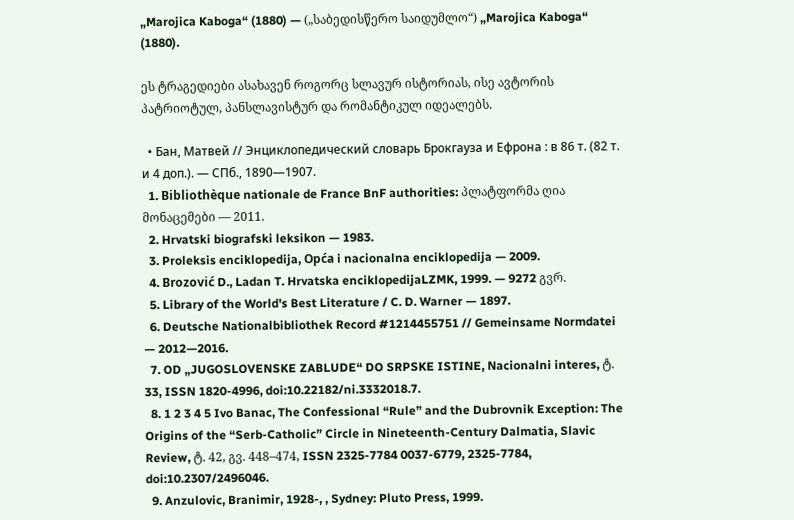„Marojica Kaboga“ (1880) — („საბედისწერო საიდუმლო“) „Marojica Kaboga“ (1880).

ეს ტრაგედიები ასახავენ როგორც სლავურ ისტორიას, ისე ავტორის პატრიოტულ, პანსლავისტურ და რომანტიკულ იდეალებს.

  • Бан, Матвей // Энциклопедический словарь Брокгауза и Ефрона : в 86 т. (82 т. и 4 доп.). — СПб., 1890—1907.
  1. Bibliothèque nationale de France BnF authorities: პლატფორმა ღია მონაცემები — 2011.
  2. Hrvatski biografski leksikon — 1983.
  3. Proleksis enciklopedija, Opća i nacionalna enciklopedija — 2009.
  4. Brozović D., Ladan T. Hrvatska enciklopedijaLZMK, 1999. — 9272 გვრ.
  5. Library of the World's Best Literature / C. D. Warner — 1897.
  6. Deutsche Nationalbibliothek Record #1214455751 // Gemeinsame Normdatei — 2012—2016.
  7. OD „JUGOSLOVENSKE ZABLUDE“ DO SRPSKE ISTINE, Nacionalni interes, ტ. 33, ISSN 1820-4996, doi:10.22182/ni.3332018.7.
  8. 1 2 3 4 5 Ivo Banac, The Confessional “Rule” and the Dubrovnik Exception: The Origins of the “Serb-Catholic” Circle in Nineteenth-Century Dalmatia, Slavic Review, ტ. 42, გვ. 448–474, ISSN 2325-7784 0037-6779, 2325-7784, doi:10.2307/2496046.
  9. Anzulovic, Branimir, 1928-, , Sydney: Pluto Press, 1999.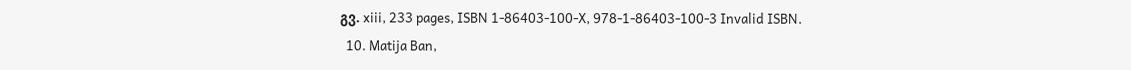გვ. xiii, 233 pages, ISBN 1-86403-100-X, 978-1-86403-100-3 Invalid ISBN.
  10. Matija Ban,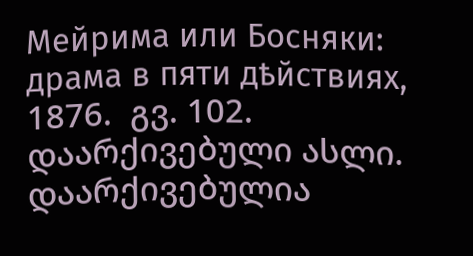Мейрима или Босняки: драма в пяти дѣйствиях, 1876.  გვ. 102. დაარქივებული ასლი. დაარქივებულია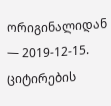ორიგინალიდან — 2019-12-15. ციტირების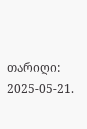თარიღი: 2025-05-21.